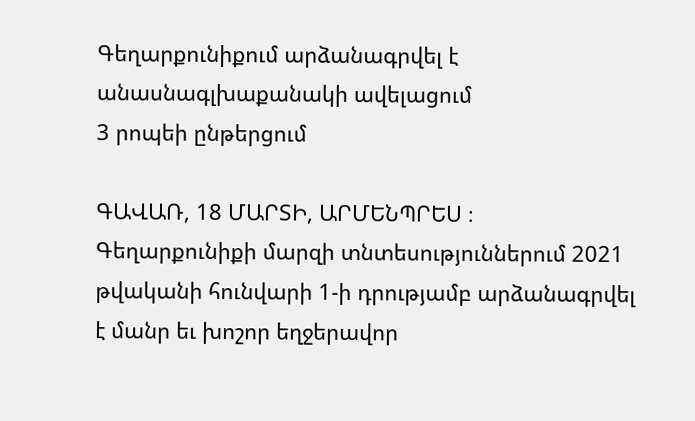Գեղարքունիքում արձանագրվել է անասնագլխաքանակի ավելացում
3 րոպեի ընթերցում

ԳԱՎԱՌ, 18 ՄԱՐՏԻ, ԱՐՄԵՆՊՐԵՍ ։ Գեղարքունիքի մարզի տնտեսություններում 2021 թվականի հունվարի 1-ի դրությամբ արձանագրվել է մանր եւ խոշոր եղջերավոր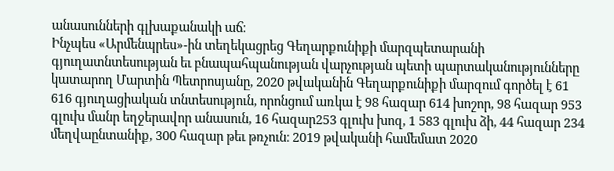անասունների գլխաքանակի աճ։
Ինչպես «Արմենպրես»-ին տեղեկացրեց Գեղարքունիքի մարզպետարանի գյուղատնտեսության եւ բնապահպանության վարչության պետի պարտականությունները կատարող Մարտին Պետրոսյանը, 2020 թվականին Գեղարքունիքի մարզում գործել է 61 616 գյուղացիական տնտեսություն, որոնցում առկա է 98 հազար 614 խոշոր, 98 հազար 953 գլուխ մանր եղջերավոր անասուն, 16 հազար253 գլուխ խոզ, 1 583 գլուխ ձի, 44 հազար 234 մեղվաընտանիք, 300 հազար թեւ թռչուն։ 2019 թվականի համեմատ 2020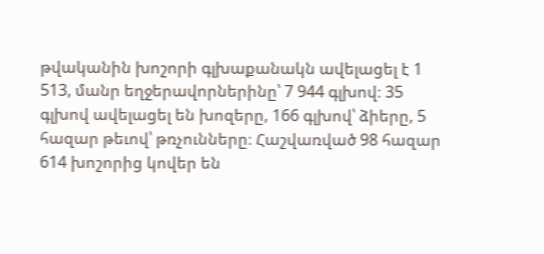թվականին խոշորի գլխաքանակն ավելացել է 1 513, մանր եղջերավորներինը՝ 7 944 գլխով։ 35 գլխով ավելացել են խոզերը, 166 գլխով՝ ձիերը, 5 հազար թեւով՝ թռչունները։ Հաշվառված 98 հազար 614 խոշորից կովեր են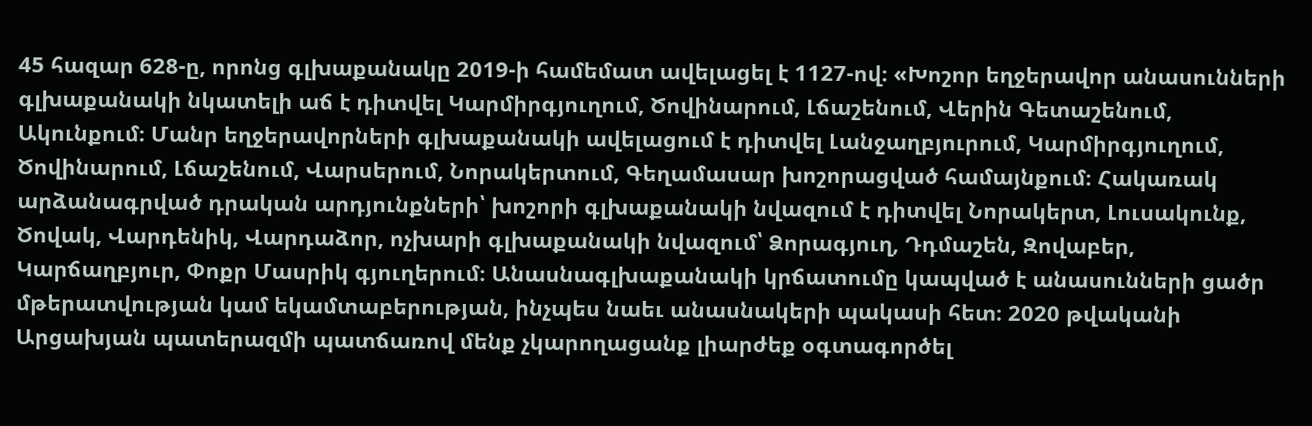45 հազար 628-ը, որոնց գլխաքանակը 2019-ի համեմատ ավելացել է 1127-ով։ «Խոշոր եղջերավոր անասունների գլխաքանակի նկատելի աճ է դիտվել Կարմիրգյուղում, Ծովինարում, Լճաշենում, Վերին Գետաշենում, Ակունքում։ Մանր եղջերավորների գլխաքանակի ավելացում է դիտվել Լանջաղբյուրում, Կարմիրգյուղում, Ծովինարում, Լճաշենում, Վարսերում, Նորակերտում, Գեղամասար խոշորացված համայնքում։ Հակառակ արձանագրված դրական արդյունքների՝ խոշորի գլխաքանակի նվազում է դիտվել Նորակերտ, Լուսակունք, Ծովակ, Վարդենիկ, Վարդաձոր, ոչխարի գլխաքանակի նվազում՝ Ձորագյուղ, Դդմաշեն, Զովաբեր, Կարճաղբյուր, Փոքր Մասրիկ գյուղերում։ Անասնագլխաքանակի կրճատումը կապված է անասունների ցածր մթերատվության կամ եկամտաբերության, ինչպես նաեւ անասնակերի պակասի հետ։ 2020 թվականի Արցախյան պատերազմի պատճառով մենք չկարողացանք լիարժեք օգտագործել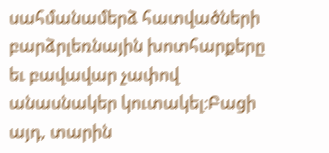սահմանամերձ հատվածների բարձրլեռնային խոտհարքերը եւ բավավար չափով անասնակեր կուտակել։Բացի այդ, տարին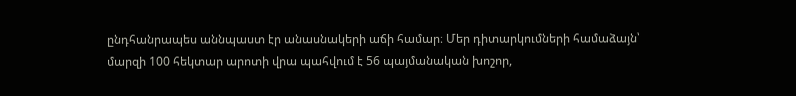ընդհանրապես աննպաստ էր անասնակերի աճի համար։ Մեր դիտարկումների համաձայն՝ մարզի 100 հեկտար արոտի վրա պահվում է 56 պայմանական խոշոր,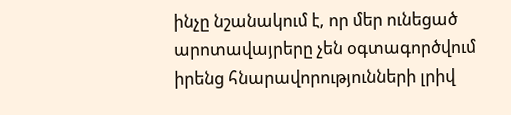ինչը նշանակում է, որ մեր ունեցած արոտավայրերը չեն օգտագործվում իրենց հնարավորությունների լրիվ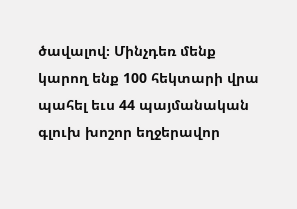ծավալով։ Մինչդեռ մենք կարող ենք 100 հեկտարի վրա պահել եւս 44 պայմանական գլուխ խոշոր եղջերավոր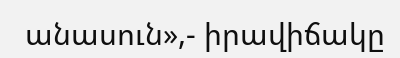անասուն»,- իրավիճակը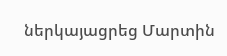ներկայացրեց Մարտին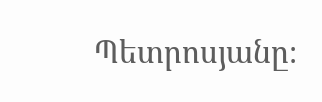Պետրոսյանը։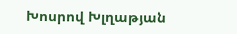Խոսրով Խլղաթյան